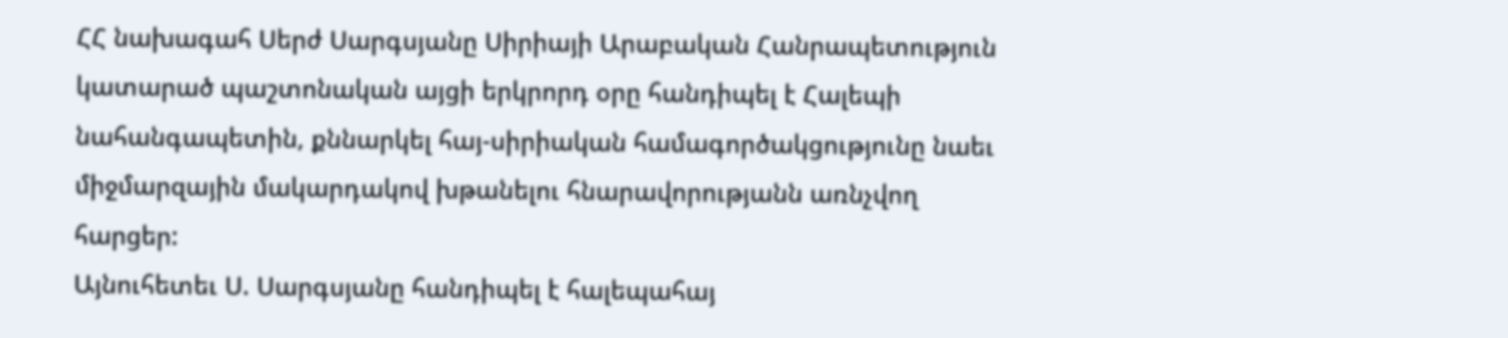ՀՀ նախագահ Սերժ Սարգսյանը Սիրիայի Արաբական Հանրապետություն կատարած պաշտոնական այցի երկրորդ օրը հանդիպել է Հալեպի նահանգապետին, քննարկել հայ-սիրիական համագործակցությունը նաեւ միջմարզային մակարդակով խթանելու հնարավորությանն առնչվող հարցեր:
Այնուհետեւ Ս. Սարգսյանը հանդիպել է հալեպահայ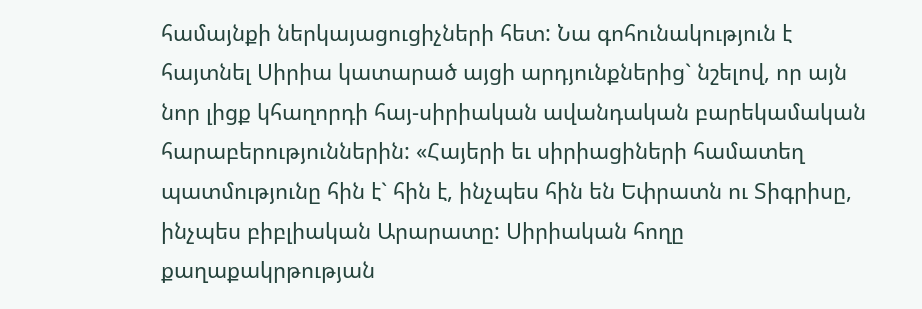համայնքի ներկայացուցիչների հետ: Նա գոհունակություն է հայտնել Սիրիա կատարած այցի արդյունքներից` նշելով, որ այն նոր լիցք կհաղորդի հայ-սիրիական ավանդական բարեկամական հարաբերություններին: «Հայերի եւ սիրիացիների համատեղ պատմությունը հին է` հին է, ինչպես հին են Եփրատն ու Տիգրիսը, ինչպես բիբլիական Արարատը: Սիրիական հողը քաղաքակրթության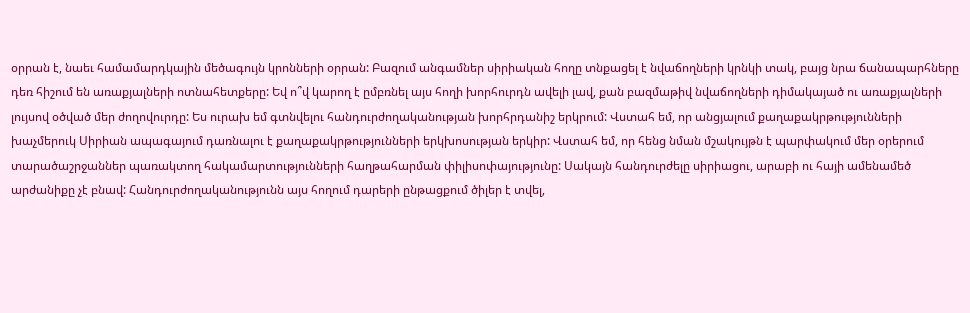օրրան է, նաեւ համամարդկային մեծագույն կրոնների օրրան: Բազում անգամներ սիրիական հողը տնքացել է նվաճողների կրնկի տակ, բայց նրա ճանապարհները դեռ հիշում են առաքյալների ոտնահետքերը: Եվ ո՞վ կարող է ըմբռնել այս հողի խորհուրդն ավելի լավ, քան բազմաթիվ նվաճողների դիմակայած ու առաքյալների լույսով օծված մեր ժողովուրդը: Ես ուրախ եմ գտնվելու հանդուրժողականության խորհրդանիշ երկրում: Վստահ եմ, որ անցյալում քաղաքակրթությունների խաչմերուկ Սիրիան ապագայում դառնալու է քաղաքակրթությունների երկխոսության երկիր: Վստահ եմ, որ հենց նման մշակույթն է պարփակում մեր օրերում տարածաշրջաններ պառակտող հակամարտությունների հաղթահարման փիլիսոփայությունը: Սակայն հանդուրժելը սիրիացու, արաբի ու հայի ամենամեծ արժանիքը չէ բնավ: Հանդուրժողականությունն այս հողում դարերի ընթացքում ծիլեր է տվել,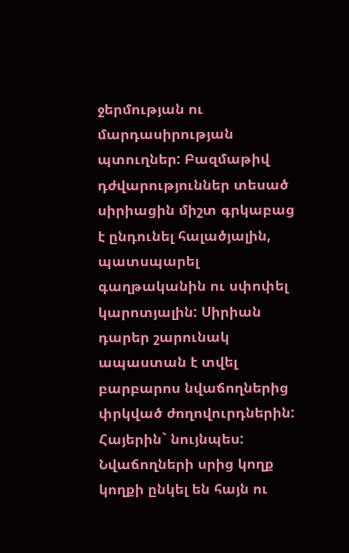ջերմության ու մարդասիրության պտուղներ: Բազմաթիվ դժվարություններ տեսած սիրիացին միշտ գրկաբաց է ընդունել հալածյալին, պատսպարել գաղթականին ու սփոփել կարոտյալին: Սիրիան դարեր շարունակ ապաստան է տվել բարբարոս նվաճողներից փրկված ժողովուրդներին: Հայերին` նույնպես: Նվաճողների սրից կողք կողքի ընկել են հայն ու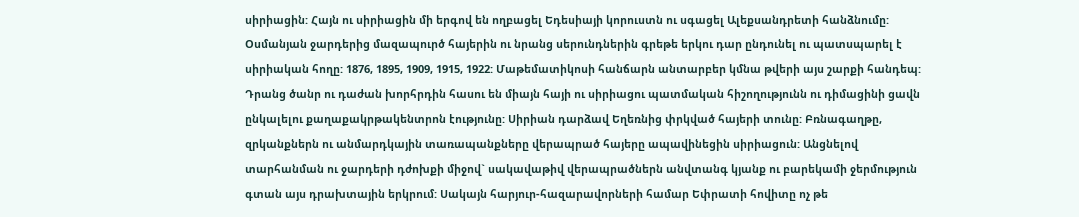սիրիացին: Հայն ու սիրիացին մի երգով են ողբացել Եդեսիայի կորուստն ու սգացել Ալեքսանդրետի հանձնումը: Օսմանյան ջարդերից մազապուրծ հայերին ու նրանց սերունդներին գրեթե երկու դար ընդունել ու պատսպարել է սիրիական հողը: 1876, 1895, 1909, 1915, 1922: Մաթեմատիկոսի հանճարն անտարբեր կմնա թվերի այս շարքի հանդեպ: Դրանց ծանր ու դաժան խորհրդին հասու են միայն հայի ու սիրիացու պատմական հիշողությունն ու դիմացինի ցավն ընկալելու քաղաքակրթակենտրոն էությունը: Սիրիան դարձավ Եղեռնից փրկված հայերի տունը: Բռնագաղթը, զրկանքներն ու անմարդկային տառապանքները վերապրած հայերը ապավինեցին սիրիացուն: Անցնելով տարհանման ու ջարդերի դժոխքի միջով` սակավաթիվ վերապրածներն անվտանգ կյանք ու բարեկամի ջերմություն գտան այս դրախտային երկրում: Սակայն հարյուր-հազարավորների համար Եփրատի հովիտը ոչ թե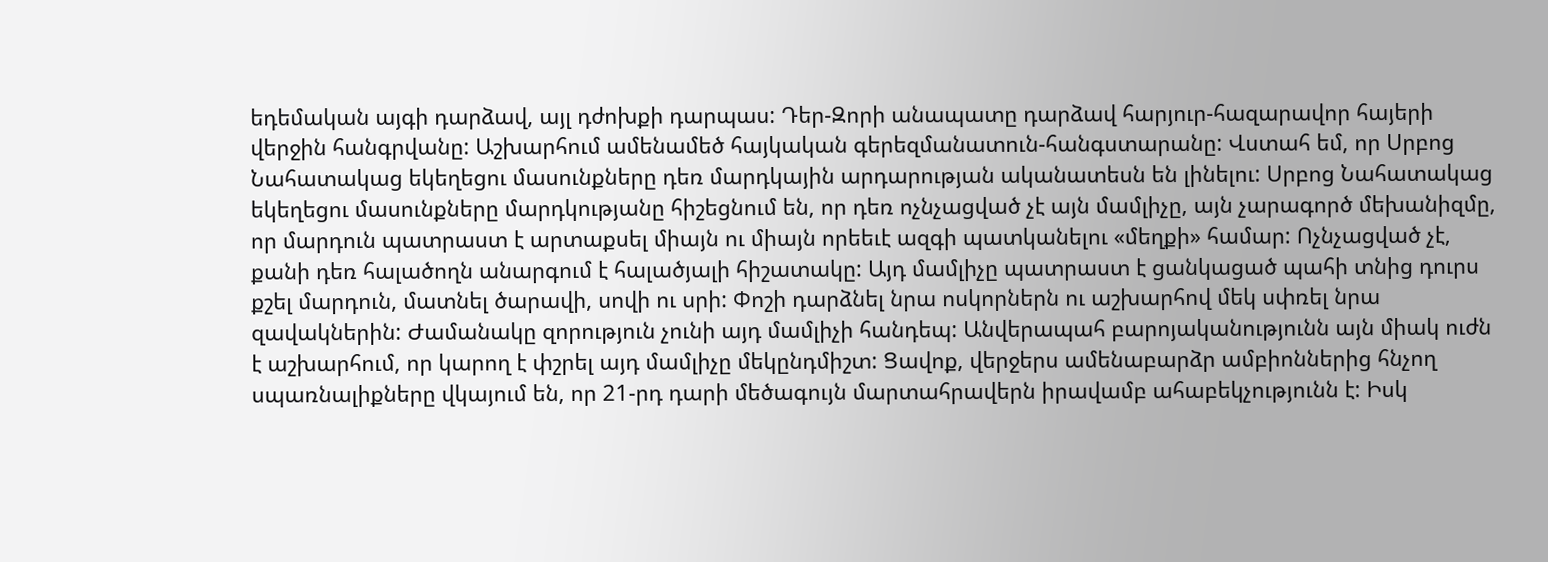եդեմական այգի դարձավ, այլ դժոխքի դարպաս: Դեր-Զորի անապատը դարձավ հարյուր-հազարավոր հայերի վերջին հանգրվանը: Աշխարհում ամենամեծ հայկական գերեզմանատուն-հանգստարանը: Վստահ եմ, որ Սրբոց Նահատակաց եկեղեցու մասունքները դեռ մարդկային արդարության ականատեսն են լինելու: Սրբոց Նահատակաց եկեղեցու մասունքները մարդկությանը հիշեցնում են, որ դեռ ոչնչացված չէ այն մամլիչը, այն չարագործ մեխանիզմը, որ մարդուն պատրաստ է արտաքսել միայն ու միայն որեեւէ ազգի պատկանելու «մեղքի» համար: Ոչնչացված չէ, քանի դեռ հալածողն անարգում է հալածյալի հիշատակը: Այդ մամլիչը պատրաստ է ցանկացած պահի տնից դուրս քշել մարդուն, մատնել ծարավի, սովի ու սրի: Փոշի դարձնել նրա ոսկորներն ու աշխարհով մեկ սփռել նրա զավակներին: Ժամանակը զորություն չունի այդ մամլիչի հանդեպ: Անվերապահ բարոյականությունն այն միակ ուժն է աշխարհում, որ կարող է փշրել այդ մամլիչը մեկընդմիշտ: Ցավոք, վերջերս ամենաբարձր ամբիոններից հնչող սպառնալիքները վկայում են, որ 21-րդ դարի մեծագույն մարտահրավերն իրավամբ ահաբեկչությունն է: Իսկ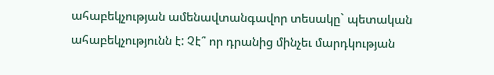ահաբեկչության ամենավտանգավոր տեսակը` պետական ահաբեկչությունն է: Չէ՞ որ դրանից մինչեւ մարդկության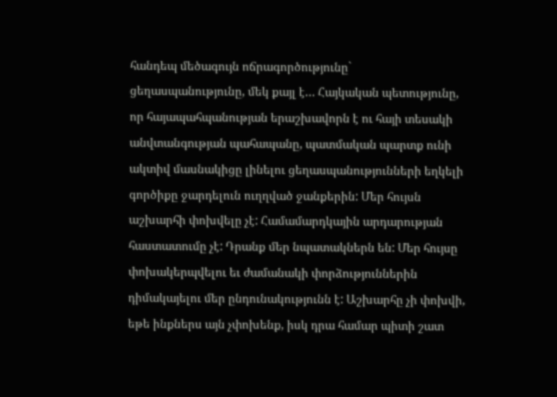հանդեպ մեծագույն ոճրագործությունը` ցեղասպանությունը, մեկ քայլ է… Հայկական պետությունը, որ հայապահպանության երաշխավորն է ու հայի տեսակի անվտանգության պահապանը, պատմական պարտք ունի ակտիվ մասնակիցը լինելու ցեղասպանությունների եղկելի գործիքը ջարդելուն ուղղված ջանքերին: Մեր հույսն աշխարհի փոխվելը չէ: Համամարդկային արդարության հաստատումը չէ: Դրանք մեր նպատակներն են: Մեր հույսը փոխակերպվելու եւ ժամանակի փորձություններին դիմակայելու մեր ընդունակությունն է: Աշխարհը չի փոխվի, եթե ինքներս այն չփոխենք, իսկ դրա համար պիտի շատ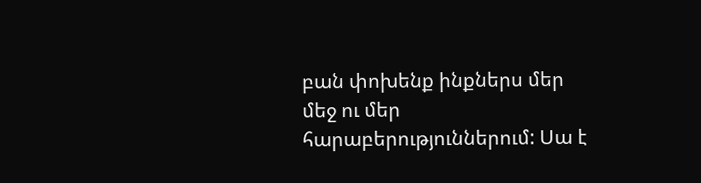բան փոխենք ինքներս մեր մեջ ու մեր հարաբերություններում: Սա է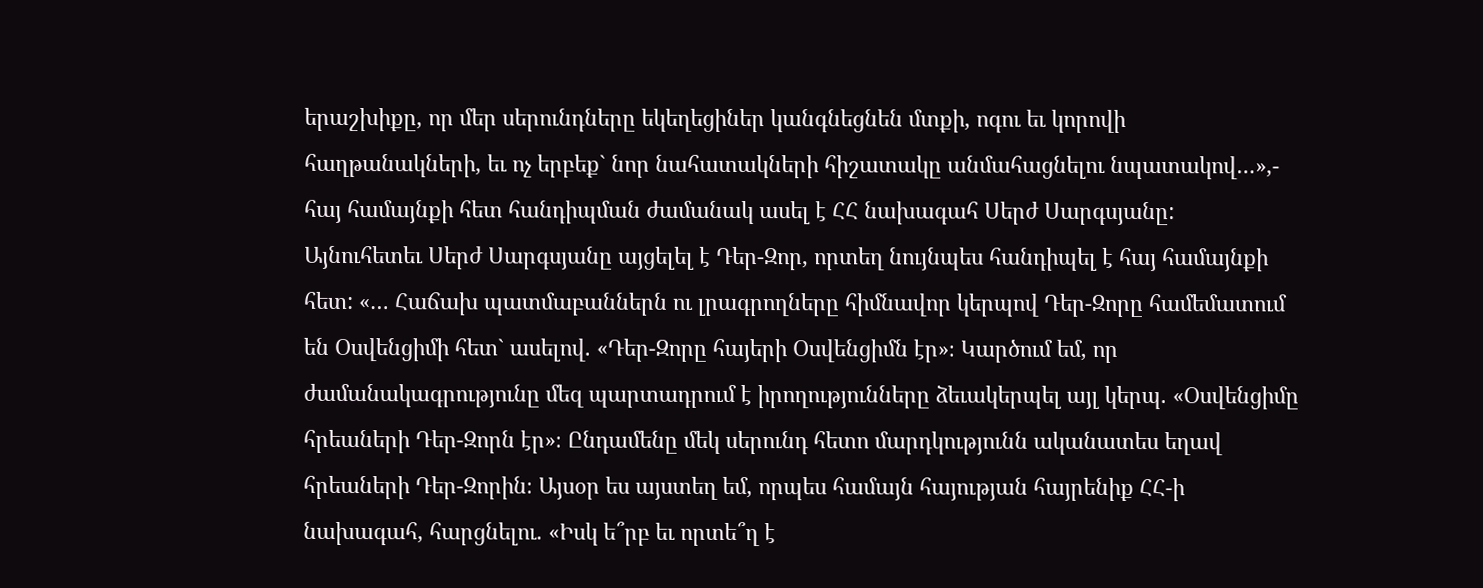երաշխիքը, որ մեր սերունդները եկեղեցիներ կանգնեցնեն մտքի, ոգու եւ կորովի հաղթանակների, եւ ոչ երբեք` նոր նահատակների հիշատակը անմահացնելու նպատակով…»,- հայ համայնքի հետ հանդիպման ժամանակ ասել է ՀՀ նախագահ Սերժ Սարգսյանը:
Այնուհետեւ Սերժ Սարգսյանը այցելել է Դեր-Զոր, որտեղ նույնպես հանդիպել է հայ համայնքի հետ: «… Հաճախ պատմաբաններն ու լրագրողները հիմնավոր կերպով Դեր-Զորը համեմատում են Օսվենցիմի հետ` ասելով. «Դեր-Զորը հայերի Օսվենցիմն էր»։ Կարծում եմ, որ ժամանակագրությունը մեզ պարտադրում է իրողությունները ձեւակերպել այլ կերպ. «Օսվենցիմը հրեաների Դեր-Զորն էր»։ Ընդամենը մեկ սերունդ հետո մարդկությունն ականատես եղավ հրեաների Դեր-Զորին։ Այսօր ես այստեղ եմ, որպես համայն հայության հայրենիք ՀՀ-ի նախագահ, հարցնելու. «Իսկ ե՞րբ եւ որտե՞ղ է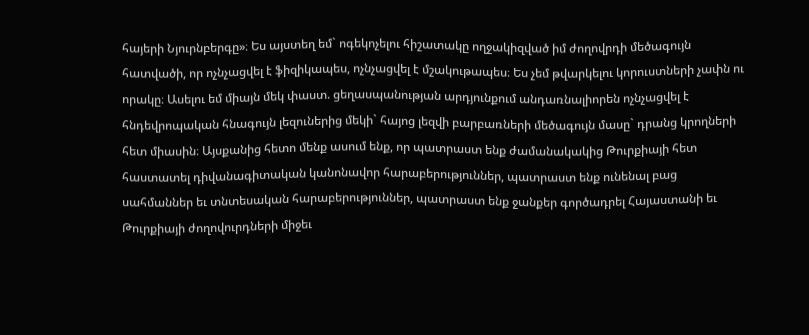հայերի Նյուրնբերգը»։ Ես այստեղ եմ` ոգեկոչելու հիշատակը ողջակիզված իմ ժողովրդի մեծագույն հատվածի, որ ոչնչացվել է ֆիզիկապես, ոչնչացվել է մշակութապես։ Ես չեմ թվարկելու կորուստների չափն ու որակը։ Ասելու եմ միայն մեկ փաստ. ցեղասպանության արդյունքում անդառնալիորեն ոչնչացվել է հնդեվրոպական հնագույն լեզուներից մեկի` հայոց լեզվի բարբառների մեծագույն մասը` դրանց կրողների հետ միասին։ Այսքանից հետո մենք ասում ենք, որ պատրաստ ենք ժամանակակից Թուրքիայի հետ հաստատել դիվանագիտական կանոնավոր հարաբերություններ, պատրաստ ենք ունենալ բաց սահմաններ եւ տնտեսական հարաբերություններ, պատրաստ ենք ջանքեր գործադրել Հայաստանի եւ Թուրքիայի ժողովուրդների միջեւ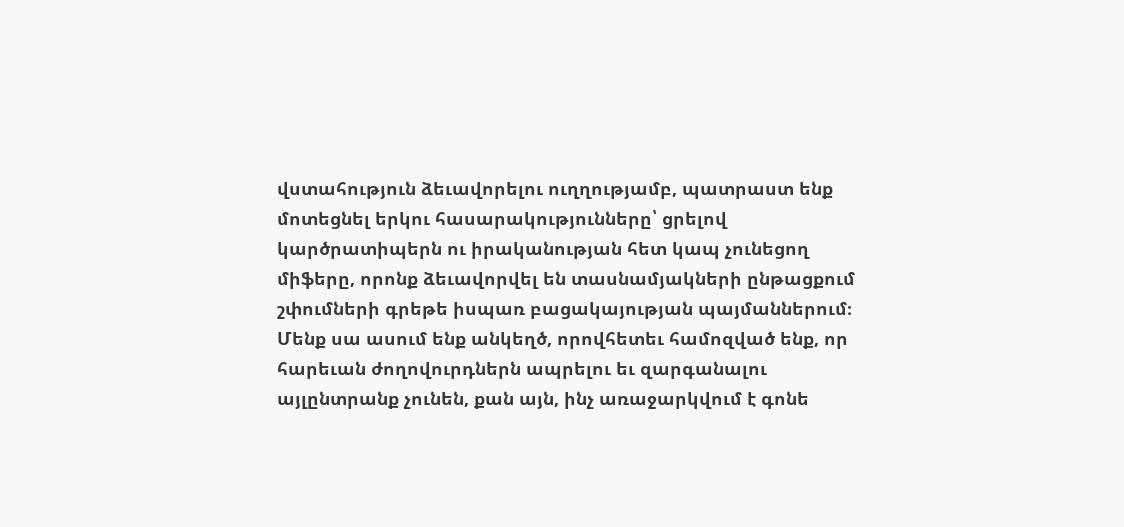վստահություն ձեւավորելու ուղղությամբ, պատրաստ ենք մոտեցնել երկու հասարակությունները՝ ցրելով կարծրատիպերն ու իրականության հետ կապ չունեցող միֆերը, որոնք ձեւավորվել են տասնամյակների ընթացքում շփումների գրեթե իսպառ բացակայության պայմաններում։ Մենք սա ասում ենք անկեղծ, որովհետեւ համոզված ենք, որ հարեւան ժողովուրդներն ապրելու եւ զարգանալու այլընտրանք չունեն, քան այն, ինչ առաջարկվում է գոնե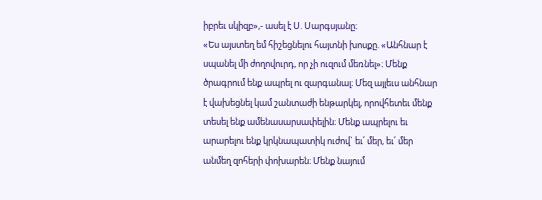իբրեւ սկիզբ»,- ասել է Ս. Սարգսյանը։
«Ես այստեղ եմ հիշեցնելու հայտնի խոսքը. «Անհնար է սպանել մի ժողովուրդ, որ չի ուզում մեռնել»։ Մենք ծրագրում ենք ապրել ու զարգանալ։ Մեզ այլեւս անհնար է վախեցնել կամ շանտաժի ենթարկել, որովհետեւ մենք տեսել ենք ամենասարսափելին։ Մենք ապրելու եւ արարելու ենք կրկնապատիկ ուժով` եւ՛ մեր, եւ՛ մեր անմեղ զոհերի փոխարեն։ Մենք նայում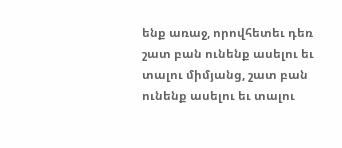ենք առաջ, որովհետեւ դեռ շատ բան ունենք ասելու եւ տալու միմյանց, շատ բան ունենք ասելու եւ տալու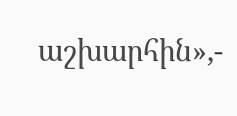աշխարհին»,-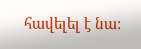հավելել է նա: